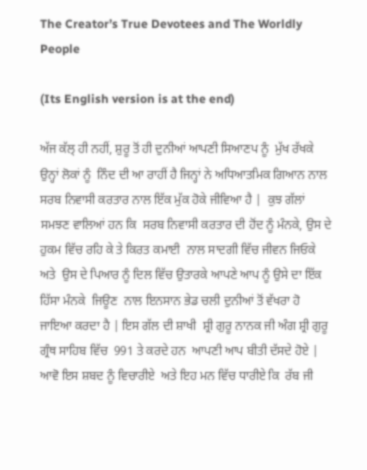The Creator’s True Devotees and The Worldly People

(Its English version is at the end)

ਅੱਜ ਕੱਲ੍ ਹੀ ਨਹੀਂ, ਸ਼ੁਰੂ ਤੋਂ ਹੀ ਦੁਨੀਆਂ ਆਪਣੀ ਸਿਆਣਪ ਨੂੰ  ਮੁੱਖ ਰੱਖਕੇ ਉਨ੍ਹਾਂ ਲੋਕਾਂ ਨੂੰ  ਨਿੰਦ ਦੀ ਆ ਰਾਹੀਂ ਹੈ ਜਿਨ੍ਹਾਂ ਨੇ ਅਧਿਆਤਮਿਕ ਗਿਆਨ ਨਾਲ ਸਰਬ ਨਿਵਾਸੀ ਕਰਤਾਰ ਨਾਲ ਇੱਕ ਮੁੱਕ ਹੋਕੇ ਜੀਵਿਆ ਹੈ |  ਕੁਝ ਗੱਲਾਂ ਸਮਝਣ ਵਾਲਿਆਂ ਹਨ ਕਿ  ਸਰਬ ਨਿਵਾਸੀ ਕਰਤਾਰ ਦੀ ਹੋਂਦ ਨੂੰ ਮੰਨਕੇ, ਉਸ ਦੇ ਹੁਕਮ ਵਿੱਚ ਰਹਿ ਕੇ ਤੇ ਕਿਰਤ ਕਮਾਈ  ਨਾਲ ਸਾਦਗੀ ਵਿੱਚ ਜੀਵਨ ਜਿਓਕੇ ਅਤੇ  ਉਸ ਦੇ ਪਿਆਰ ਨੂੰ ਦਿਲ ਵਿੱਚ ਉਤਾਰਕੇ ਆਪਣੇ ਆਪ ਨੂੰ ਉਸੇ ਦਾ ਇੱਕ ਹਿੱਸਾ ਮੰਨਕੇ  ਜਿਊਣ  ਨਾਲ ਇਨਸਾਨ ਭੇਡ ਚਲੀ ਦੁਨੀਆਂ ਤੋਂ ਵੱਖਰਾ ਹੋ ਜਾਇਆ ਕਰਦਾ ਹੈ | ਇਸ ਗੱਲ ਦੀ ਸ਼ਾਖੀ  ਸ਼੍ਰੀ ਗੁਰੂ ਨਾਨਕ ਜੀ ਅੰਗ ਸ਼੍ਰੀ ਗੁਰੂ ਗ੍ਰੰਥ ਸਾਹਿਬ ਵਿੱਚ  991 ਤੇ ਕਰਦੇ ਹਨ  ਆਪਣੀ ਆਪ ਬੀਤੀ ਦੱਸਦੇ ਹੋਏ | ਆਵੋ ਇਸ ਸ਼ਬਦ ਨੂੰ ਵਿਚਾਰੀਏ  ਅਤੇ ਇਹ ਮਨ ਵਿੱਚ ਧਾਰੀਏ ਕਿ  ਰੱਬ ਜੀ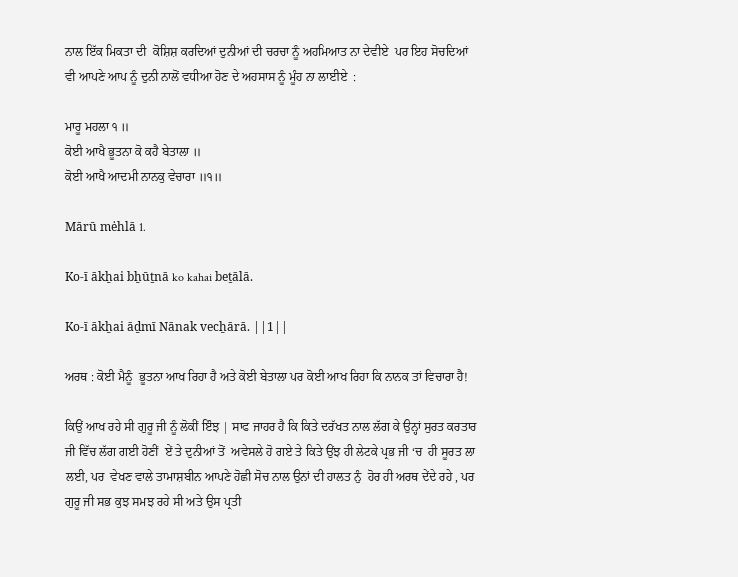ਨਾਲ ਇੱਕ ਮਿਕਤਾ ਦੀ  ਕੋਸ਼ਿਸ਼ ਕਰਦਿਆਂ ਦੁਨੀਆਂ ਦੀ ਚਰਚਾ ਨੂੰ ਅਹਮਿਆਤ ਨਾ ਦੇਵੀਏ  ਪਰ ਇਹ ਸੋਚਦਿਆਂ ਵੀ ਆਪਣੇ ਆਪ ਨੂੰ ਦੁਨੀ ਨਾਲੋਂ ਵਧੀਆ ਹੋਣ ਦੇ ਅਹਸਾਸ ਨੂੰ ਮੂੰਹ ਨਾ ਲਾਈਏ  :

ਮਾਰੂ ਮਹਲਾ ੧ ॥
ਕੋਈ ਆਖੈ ਭੂਤਨਾ ਕੋ ਕਹੈ ਬੇਤਾਲਾ ॥
ਕੋਈ ਆਖੈ ਆਦਮੀ ਨਾਨਕੁ ਵੇਚਾਰਾ ॥੧॥

Mārū mėhlā 1.

Ko-ī ākẖai bẖūṯnā ko kahai beṯālā.

Ko-ī ākẖai āḏmī Nānak vecẖārā. ||1||

ਅਰਥ : ਕੋਈ ਮੈਨੂੰ  ਭੂਤਨਾ ਆਖ ਰਿਹਾ ਹੈ ਅਤੇ ਕੋਈ ਬੇਤਾਲਾ ਪਰ ਕੋਈ ਆਖ ਰਿਹਾ ਕਿ ਨਾਨਕ ਤਾਂ ਵਿਚਾਰਾ ਹੈ!

ਕਿਉਂ ਆਖ ਰਹੇ ਸੀ ਗੁਰੂ ਜੀ ਨੂੰ ਲੋਕੀਂ ਇੰਝ | ਸਾਫ ਜਾਹਰ ਹੈ ਕਿ ਕਿਤੇ ਦਰੱਖਤ ਨਾਲ ਲੱਗ ਕੇ ਉਨ੍ਹਾਂ ਸੁਰਤ ਕਰਤਾਰ ਜੀ ਵਿੱਚ ਲੱਗ ਗਈ ਹੋਣੀਂ  ਏਂ ਤੇ ਦੁਨੀਆਂ ਤੋਂ  ਅਵੇਸਲੇ ਹੋ ਗਏ ਤੇ ਕਿਤੇ ਉਂਝ ਹੀ ਲੇਟਕੇ ਪ੍ਰਭ ਜੀ ‘ਚ  ਹੀ ਸੂਰਤ ਲਾ ਲਈ, ਪਰ  ਵੇਖਣ ਵਾਲੇ ਤਾਮਾਸ਼ਬੀਨ ਆਪਣੇ ਹੋਛੀ ਸੋਚ ਨਾਲ ਉਨਾਂ ਦੀ ਹਾਲਤ ਨੁੰ  ਹੋਰ ਹੀ ਅਰਥ ਦੇਂਦੇ ਰਹੇ , ਪਰ ਗੁਰੂ ਜੀ ਸਭ ਕੁਝ ਸਮਝ ਰਹੇ ਸੀ ਅਤੇ ਉਸ ਪ੍ਰਤੀ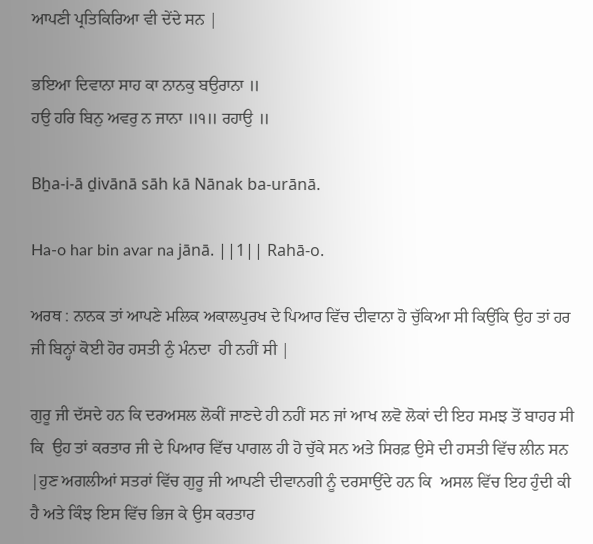ਆਪਣੀ ਪ੍ਰਤਿਕਿਰਿਆ ਵੀ ਦੇਂਦੇ ਸਨ |

ਭਇਆ ਦਿਵਾਨਾ ਸਾਹ ਕਾ ਨਾਨਕੁ ਬਉਰਾਨਾ ॥
ਹਉ ਹਰਿ ਬਿਨੁ ਅਵਰੁ ਨ ਜਾਨਾ ॥੧॥ ਰਹਾਉ ॥

Bẖa-i-ā ḏivānā sāh kā Nānak ba-urānā.

Ha-o har bin avar na jānā. ||1|| Rahā-o.

ਅਰਥ : ਨਾਨਕ ਤਾਂ ਆਪਣੇ ਮਲਿਕ ਅਕਾਲਪੁਰਖ ਦੇ ਪਿਆਰ ਵਿੱਚ ਦੀਵਾਨਾ ਹੋ ਚੁੱਕਿਆ ਸੀ ਕਿਉਂਕਿ ਉਹ ਤਾਂ ਹਰ ਜੀ ਬਿਨ੍ਹਾਂ ਕੋਈ ਹੋਰ ਹਸਤੀ ਨੁੰ ਮੰਨਦਾ  ਹੀ ਨਹੀਂ ਸੀ |

ਗੁਰੂ ਜੀ ਦੱਸਦੇ ਹਨ ਕਿ ਦਰਅਸਲ ਲੋਕੀਂ ਜਾਣਦੇ ਹੀ ਨਹੀਂ ਸਨ ਜਾਂ ਆਖ ਲਵੋ ਲੋਕਾਂ ਦੀ ਇਹ ਸਮਝ ਤੋਂ ਬਾਹਰ ਸੀ ਕਿ  ਉਹ ਤਾਂ ਕਰਤਾਰ ਜੀ ਦੇ ਪਿਆਰ ਵਿੱਚ ਪਾਗਲ ਹੀ ਹੋ ਚੁੱਕੇ ਸਨ ਅਤੇ ਸਿਰਫ਼ ਉਸੇ ਦੀ ਹਸਤੀ ਵਿੱਚ ਲੀਨ ਸਨ |ਹੁਣ ਅਗਲੀਆਂ ਸਤਰਾਂ ਵਿੱਚ ਗੁਰੂ ਜੀ ਆਪਣੀ ਦੀਵਾਨਗੀ ਨੂੰ ਦਰਸਾਉਂਦੇ ਹਨ ਕਿ  ਅਸਲ ਵਿੱਚ ਇਹ ਹੁੰਦੀ ਕੀ ਹੈ ਅਤੇ ਕਿੰਝ ਇਸ ਵਿੱਚ ਭਿਜ ਕੇ ਉਸ ਕਰਤਾਰ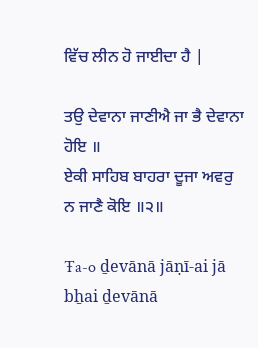ਵਿੱਚ ਲੀਨ ਹੋ ਜਾਈਦਾ ਹੈ |

ਤਉ ਦੇਵਾਨਾ ਜਾਣੀਐ ਜਾ ਭੈ ਦੇਵਾਨਾ ਹੋਇ ॥
ਏਕੀ ਸਾਹਿਬ ਬਾਹਰਾ ਦੂਜਾ ਅਵਰੁ ਨ ਜਾਣੈ ਕੋਇ ॥੨॥

Ŧa-o ḏevānā jāṇī-ai jā bẖai ḏevānā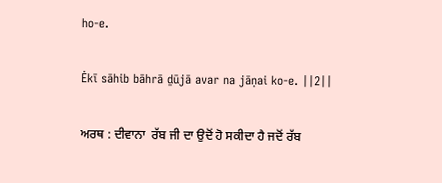ho-e.

Ėkī sāhib bāhrā ḏūjā avar na jāṇai ko-e. ||2||

ਅਰਥ : ਦੀਵਾਨਾ  ਰੱਬ ਜੀ ਦਾ ਉਦੋਂ ਹੋ ਸਕੀਦਾ ਹੈ ਜਦੋਂ ਰੱਬ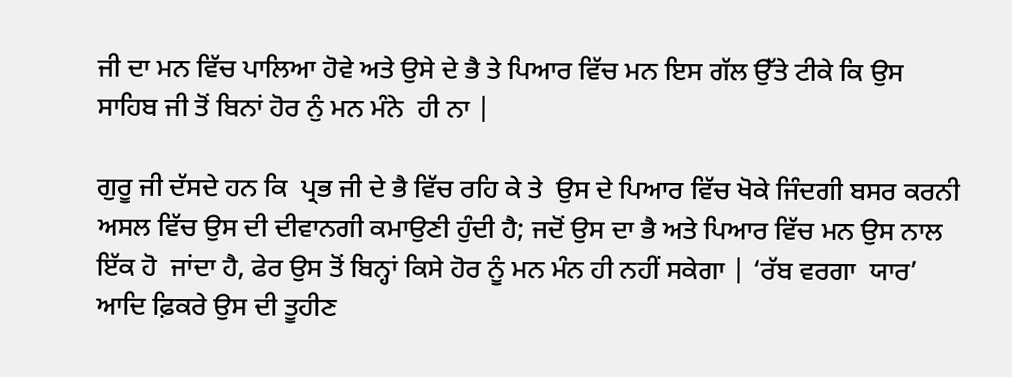ਜੀ ਦਾ ਮਨ ਵਿੱਚ ਪਾਲਿਆ ਹੋਵੇ ਅਤੇ ਉਸੇ ਦੇ ਭੈ ਤੇ ਪਿਆਰ ਵਿੱਚ ਮਨ ਇਸ ਗੱਲ ਉੱਤੇ ਟੀਕੇ ਕਿ ਉਸ ਸਾਹਿਬ ਜੀ ਤੋਂ ਬਿਨਾਂ ਹੋਰ ਨੁੰ ਮਨ ਮੰਨੇ  ਹੀ ਨਾ |

ਗੁਰੂ ਜੀ ਦੱਸਦੇ ਹਨ ਕਿ  ਪ੍ਰਭ ਜੀ ਦੇ ਭੈ ਵਿੱਚ ਰਹਿ ਕੇ ਤੇ  ਉਸ ਦੇ ਪਿਆਰ ਵਿੱਚ ਖੋਕੇ ਜਿੰਦਗੀ ਬਸਰ ਕਰਨੀ ਅਸਲ ਵਿੱਚ ਉਸ ਦੀ ਦੀਵਾਨਗੀ ਕਮਾਉਣੀ ਹੁੰਦੀ ਹੈ; ਜਦੋਂ ਉਸ ਦਾ ਭੈ ਅਤੇ ਪਿਆਰ ਵਿੱਚ ਮਨ ਉਸ ਨਾਲ ਇੱਕ ਹੋ  ਜਾਂਦਾ ਹੈ, ਫੇਰ ਉਸ ਤੋਂ ਬਿਨ੍ਹਾਂ ਕਿਸੇ ਹੋਰ ਨੂੰ ਮਨ ਮੰਨ ਹੀ ਨਹੀਂ ਸਕੇਗਾ | ‘ਰੱਬ ਵਰਗਾ  ਯਾਰ’ ਆਦਿ ਫ਼ਿਕਰੇ ਉਸ ਦੀ ਤੂਹੀਣ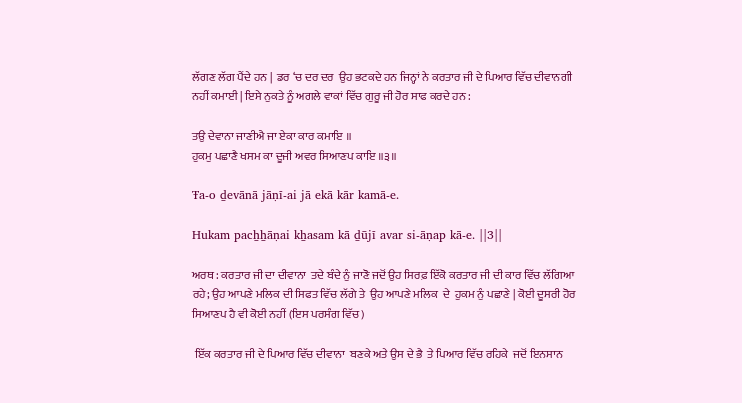ਲੱਗਣ ਲੱਗ ਪੈਂਦੇ ਹਨ |  ਡਰ ‘ਚ ਦਰ ਦਰ  ਉਹ ਭਟਕਦੇ ਹਨ ਜਿਨ੍ਹਾਂ ਨੇ ਕਰਤਾਰ ਜੀ ਦੇ ਪਿਆਰ ਵਿੱਚ ਦੀਵਾਨਗੀ ਨਹੀਂ ਕਮਾਈ | ਇਸੇ ਨੁਕਤੇ ਨੂੰ ਅਗਲੇ ਵਾਕਾਂ ਵਿੱਚ ਗੁਰੂ ਜੀ ਹੋਰ ਸਾਫ ਕਰਦੇ ਹਨ :

ਤਉ ਦੇਵਾਨਾ ਜਾਣੀਐ ਜਾ ਏਕਾ ਕਾਰ ਕਮਾਇ ॥
ਹੁਕਮੁ ਪਛਾਣੈ ਖਸਮ ਕਾ ਦੂਜੀ ਅਵਰ ਸਿਆਣਪ ਕਾਇ ॥੩॥

Ŧa-o ḏevānā jāṇī-ai jā ekā kār kamā-e.

Hukam pacẖẖāṇai kẖasam kā ḏūjī avar si-āṇap kā-e. ||3||

ਅਰਥ : ਕਰਤਾਰ ਜੀ ਦਾ ਦੀਵਾਨਾ  ਤਦੇ ਬੰਦੇ ਨੁੰ ਜਾਣੋ ਜਦੋਂ ਉਹ ਸਿਰਫ਼ ਇੱਕੋ ਕਰਤਾਰ ਜੀ ਦੀ ਕਾਰ ਵਿੱਚ ਲੱਗਿਆ ਰਹੇ; ਉਹ ਆਪਣੇ ਮਲਿਕ ਦੀ ਸਿਫਤ ਵਿੱਚ ਲੱਗੇ ਤੇ  ਉਹ ਆਪਣੇ ਮਲਿਕ  ਦੇ  ਹੁਕਮ ਨੁੰ ਪਛਾਣੇ | ਕੋਈ ਦੂਸਰੀ ਹੋਰ ਸਿਆਣਪ ਹੈ ਵੀ ਕੋਈ ਨਹੀਂ (ਇਸ ਪਰਸੰਗ ਵਿੱਚ )

 ਇੱਕ ਕਰਤਾਰ ਜੀ ਦੇ ਪਿਆਰ ਵਿੱਚ ਦੀਵਾਨਾ  ਬਣਕੇ ਅਤੇ ਉਸ ਦੇ ਭੈ  ਤੇ ਪਿਆਰ ਵਿੱਚ ਰਹਿਕੇ  ਜਦੋਂ ਇਨਸਾਨ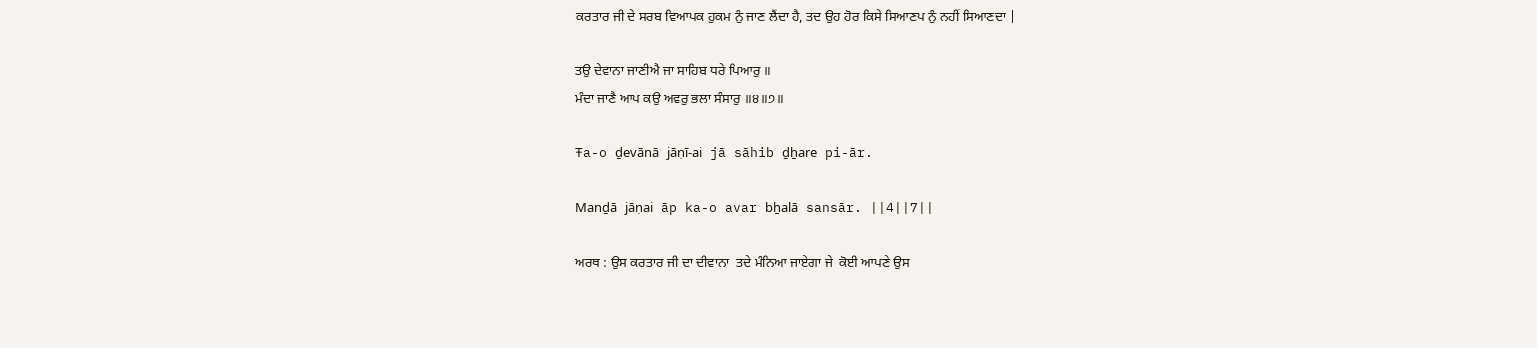ਕਰਤਾਰ ਜੀ ਦੇ ਸਰਬ ਵਿਆਪਕ ਹੁਕਮ ਨੁੰ ਜਾਣ ਲੈਂਦਾ ਹੈ, ਤਦ ਉਹ ਹੋਰ ਕਿਸੇ ਸਿਆਣਪ ਨੁੰ ਨਹੀਂ ਸਿਆਣਦਾ |

ਤਉ ਦੇਵਾਨਾ ਜਾਣੀਐ ਜਾ ਸਾਹਿਬ ਧਰੇ ਪਿਆਰੁ ॥
ਮੰਦਾ ਜਾਣੈ ਆਪ ਕਉ ਅਵਰੁ ਭਲਾ ਸੰਸਾਰੁ ॥੪॥੭॥

Ŧa-o ḏevānā jāṇī-ai jā sāhib ḏẖare pi-ār.

Manḏā jāṇai āp ka-o avar bẖalā sansār. ||4||7||

ਅਰਥ : ਉਸ ਕਰਤਾਰ ਜੀ ਦਾ ਦੀਵਾਨਾ  ਤਦੇ ਮੰਨਿਆ ਜਾਏਗਾ ਜੇ  ਕੋਈ ਆਪਣੇ ਉਸ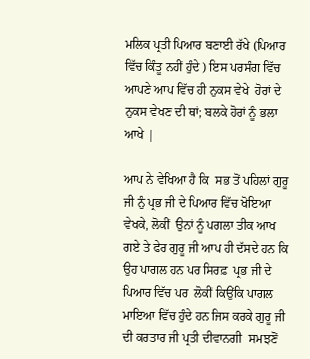ਮਲਿਕ ਪ੍ਰਤੀ ਪਿਆਰ ਬਣਾਈ ਰੱਖੇ (ਪਿਆਰ ਵਿੱਚ ਕਿੰਤੂ ਨਹੀਂ ਹੁੰਦੇ ) ਇਸ ਪਰਸੰਗ ਵਿੱਚ ਆਪਣੇ ਆਪ ਵਿੱਚ ਹੀ ਨੁਕਸ ਵੇਖੇ  ਹੋਰਾਂ ਦੇ ਨੁਕਸ ਵੇਖਣ ਦੀ ਥਾਂ; ਬਲਕੇ ਹੋਰਾਂ ਨੂੰ ਭਲਾ ਆਖੇ |

ਆਪ ਨੇ ਵੇਖਿਆ ਹੈ ਕਿ  ਸਭ ਤੋਂ ਪਹਿਲਾਂ ਗੁਰੂ ਜੀ ਨੁੰ ਪ੍ਰਭ ਜੀ ਦੇ ਪਿਆਰ ਵਿੱਚ ਖੋਇਆ ਵੇਖਕੇ, ਲੋਕੀਂ  ਉਨਾਂ ਨੂੰ ਪਗਲਾ ਤੀਕ ਆਖ ਗਏ ਤੇ ਫੇਰ ਗੁਰੂ ਜੀ ਆਪ ਹੀ ਦੱਸਦੇ ਹਨ ਕਿ ਉਹ ਪਾਗਲ ਹਨ ਪਰ ਸਿਰਫ਼  ਪ੍ਰਭ ਜੀ ਦੇ ਪਿਆਰ ਵਿੱਚ ਪਰ  ਲੋਕੀਂ ਕਿਉਂਕਿ ਪਾਗਲ ਮਾਇਆ ਵਿੱਚ ਹੁੰਦੇ ਹਨ ਜਿਸ ਕਰਕੇ ਗੁਰੂ ਜੀ ਦੀ ਕਰਤਾਰ ਜੀ ਪ੍ਰਤੀ ਦੀਵਾਨਗੀ  ਸਮਝਣੋਂ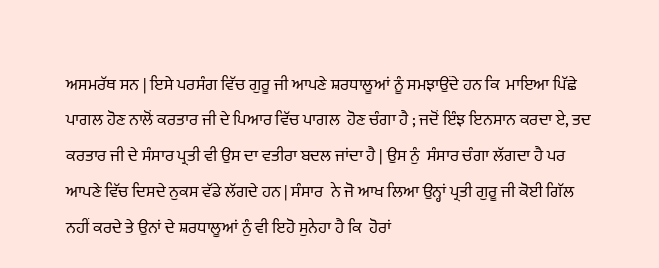ਅਸਮਰੱਥ ਸਨ | ਇਸੇ ਪਰਸੰਗ ਵਿੱਚ ਗੁਰੂ ਜੀ ਆਪਣੇ ਸ਼ਰਧਾਲੂਆਂ ਨੂੰ ਸਮਝਾਉਂਦੇ ਹਨ ਕਿ  ਮਾਇਆ ਪਿੱਛੇ ਪਾਗਲ ਹੋਣ ਨਾਲੋਂ ਕਰਤਾਰ ਜੀ ਦੇ ਪਿਆਰ ਵਿੱਚ ਪਾਗਲ  ਹੋਣ ਚੰਗਾ ਹੈ ; ਜਦੋਂ ਇੰਝ ਇਨਸਾਨ ਕਰਦਾ ਏ, ਤਦ ਕਰਤਾਰ ਜੀ ਦੇ ਸੰਸਾਰ ਪ੍ਰਤੀ ਵੀ ਉਸ ਦਾ ਵਤੀਰਾ ਬਦਲ ਜਾਂਦਾ ਹੈ | ਉਸ ਨੁੰ  ਸੰਸਾਰ ਚੰਗਾ ਲੱਗਦਾ ਹੈ ਪਰ ਆਪਣੇ ਵਿੱਚ ਦਿਸਦੇ ਨੁਕਸ ਵੱਡੇ ਲੱਗਦੇ ਹਨ | ਸੰਸਾਰ  ਨੇ ਜੋ ਆਖ ਲਿਆ ਉਨ੍ਹਾਂ ਪ੍ਰਤੀ ਗੁਰੂ ਜੀ ਕੋਈ ਗਿੱਲ ਨਹੀਂ ਕਰਦੇ ਤੇ ਉਨਾਂ ਦੇ ਸ਼ਰਧਾਲੂਆਂ ਨੁੰ ਵੀ ਇਹੋ ਸੁਨੇਹਾ ਹੈ ਕਿ  ਹੋਰਾਂ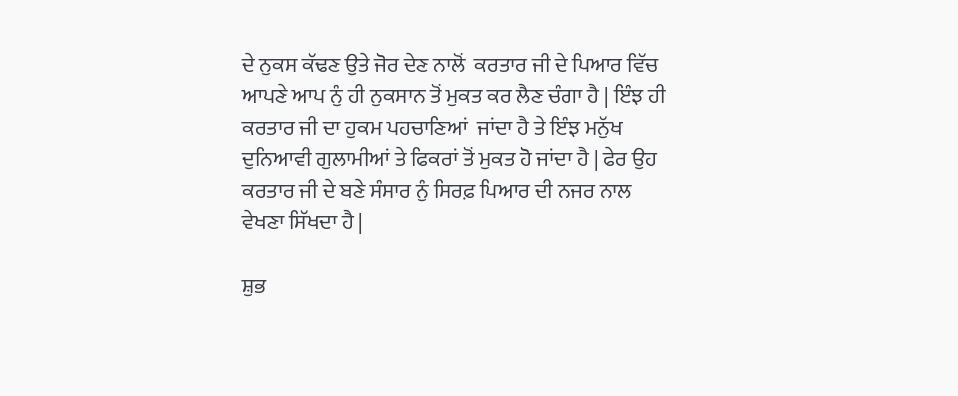ਦੇ ਨੁਕਸ ਕੱਢਣ ਉਤੇ ਜੋਰ ਦੇਣ ਨਾਲੋਂ  ਕਰਤਾਰ ਜੀ ਦੇ ਪਿਆਰ ਵਿੱਚ ਆਪਣੇ ਆਪ ਨੁੰ ਹੀ ਨੁਕਸਾਨ ਤੋਂ ਮੁਕਤ ਕਰ ਲੈਣ ਚੰਗਾ ਹੈ | ਇੰਝ ਹੀ ਕਰਤਾਰ ਜੀ ਦਾ ਹੁਕਮ ਪਹਚਾਣਿਆਂ  ਜਾਂਦਾ ਹੈ ਤੇ ਇੰਝ ਮਨੁੱਖ ਦੁਨਿਆਵੀ ਗੁਲਾਮੀਆਂ ਤੇ ਫਿਕਰਾਂ ਤੋਂ ਮੁਕਤ ਹੋ ਜਾਂਦਾ ਹੈ | ਫੇਰ ਉਹ  ਕਰਤਾਰ ਜੀ ਦੇ ਬਣੇ ਸੰਸਾਰ ਨੁੰ ਸਿਰਫ਼ ਪਿਆਰ ਦੀ ਨਜਰ ਨਾਲ ਵੇਖਣਾ ਸਿੱਖਦਾ ਹੈ |

ਸ਼ੁਭ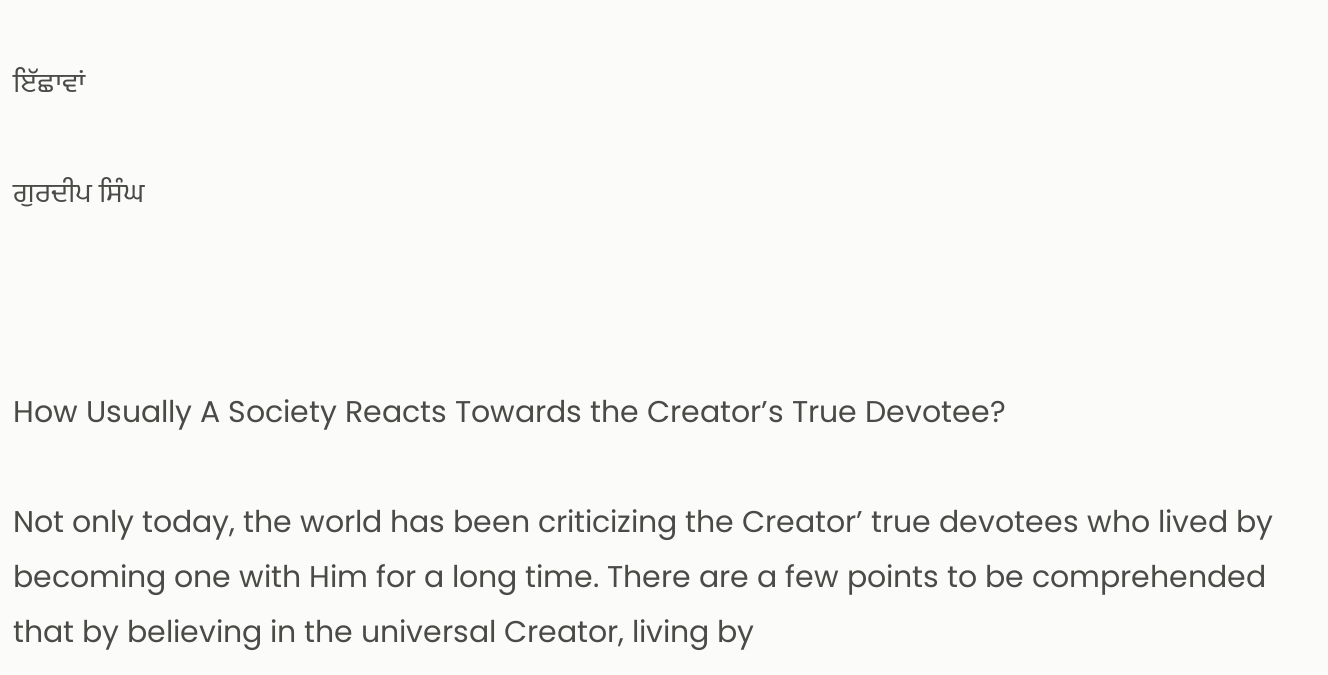ਇੱਛਾਵਾਂ

ਗੁਰਦੀਪ ਸਿੰਘ



How Usually A Society Reacts Towards the Creator’s True Devotee?

Not only today, the world has been criticizing the Creator’ true devotees who lived by becoming one with Him for a long time. There are a few points to be comprehended that by believing in the universal Creator, living by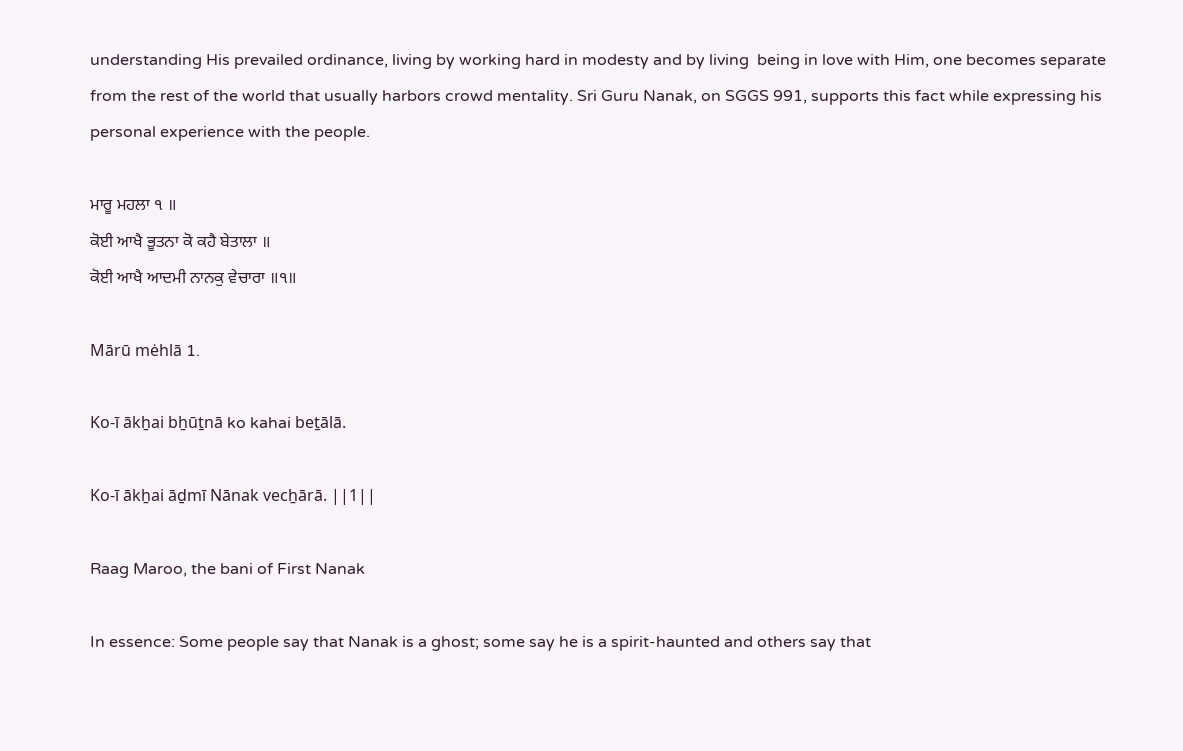understanding His prevailed ordinance, living by working hard in modesty and by living  being in love with Him, one becomes separate from the rest of the world that usually harbors crowd mentality. Sri Guru Nanak, on SGGS 991, supports this fact while expressing his personal experience with the people.

ਮਾਰੂ ਮਹਲਾ ੧ ॥
ਕੋਈ ਆਖੈ ਭੂਤਨਾ ਕੋ ਕਹੈ ਬੇਤਾਲਾ ॥
ਕੋਈ ਆਖੈ ਆਦਮੀ ਨਾਨਕੁ ਵੇਚਾਰਾ ॥੧॥

Mārū mėhlā 1.

Ko-ī ākẖai bẖūṯnā ko kahai beṯālā.

Ko-ī ākẖai āḏmī Nānak vecẖārā. ||1||

Raag Maroo, the bani of First Nanak

In essence: Some people say that Nanak is a ghost; some say he is a spirit-haunted and others say that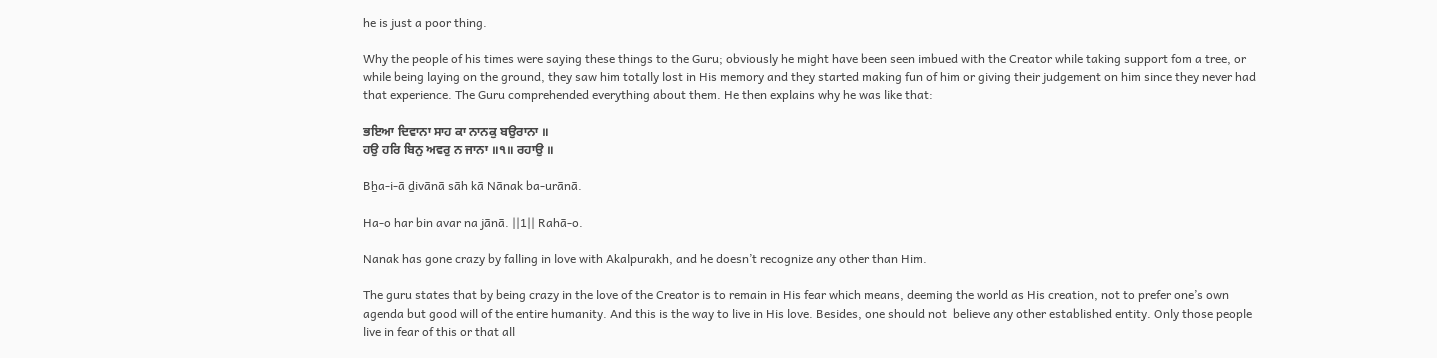he is just a poor thing.

Why the people of his times were saying these things to the Guru; obviously he might have been seen imbued with the Creator while taking support fom a tree, or while being laying on the ground, they saw him totally lost in His memory and they started making fun of him or giving their judgement on him since they never had that experience. The Guru comprehended everything about them. He then explains why he was like that:

ਭਇਆ ਦਿਵਾਨਾ ਸਾਹ ਕਾ ਨਾਨਕੁ ਬਉਰਾਨਾ ॥
ਹਉ ਹਰਿ ਬਿਨੁ ਅਵਰੁ ਨ ਜਾਨਾ ॥੧॥ ਰਹਾਉ ॥

Bẖa-i-ā ḏivānā sāh kā Nānak ba-urānā.

Ha-o har bin avar na jānā. ||1|| Rahā-o.

Nanak has gone crazy by falling in love with Akalpurakh, and he doesn’t recognize any other than Him.

The guru states that by being crazy in the love of the Creator is to remain in His fear which means, deeming the world as His creation, not to prefer one’s own agenda but good will of the entire humanity. And this is the way to live in His love. Besides, one should not  believe any other established entity. Only those people live in fear of this or that all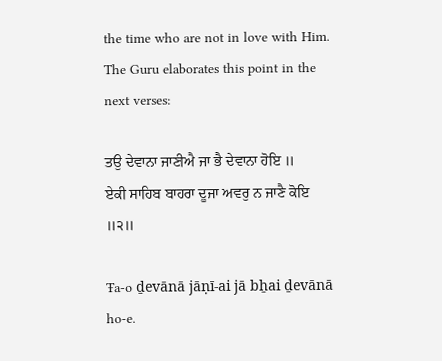the time who are not in love with Him. The Guru elaborates this point in the next verses:

ਤਉ ਦੇਵਾਨਾ ਜਾਣੀਐ ਜਾ ਭੈ ਦੇਵਾਨਾ ਹੋਇ ॥
ਏਕੀ ਸਾਹਿਬ ਬਾਹਰਾ ਦੂਜਾ ਅਵਰੁ ਨ ਜਾਣੈ ਕੋਇ ॥੨॥

Ŧa-o ḏevānā jāṇī-ai jā bẖai ḏevānā ho-e.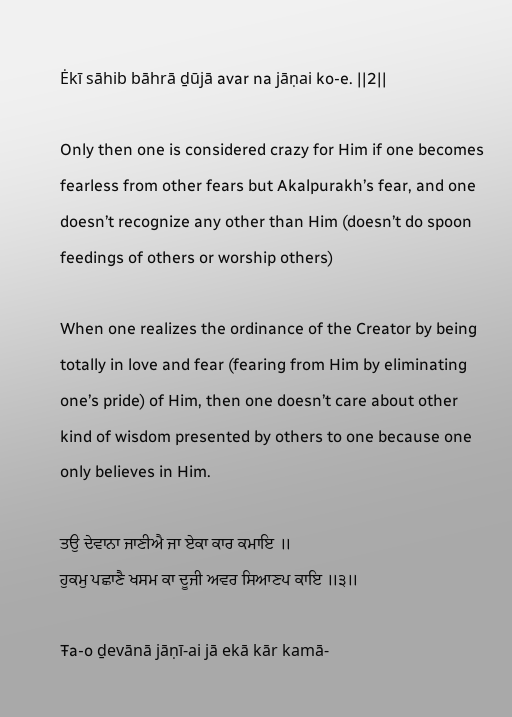Ėkī sāhib bāhrā ḏūjā avar na jāṇai ko-e. ||2||

Only then one is considered crazy for Him if one becomes fearless from other fears but Akalpurakh’s fear, and one doesn’t recognize any other than Him (doesn’t do spoon feedings of others or worship others)

When one realizes the ordinance of the Creator by being totally in love and fear (fearing from Him by eliminating one’s pride) of Him, then one doesn’t care about other kind of wisdom presented by others to one because one only believes in Him.

ਤਉ ਦੇਵਾਨਾ ਜਾਣੀਐ ਜਾ ਏਕਾ ਕਾਰ ਕਮਾਇ ॥
ਹੁਕਮੁ ਪਛਾਣੈ ਖਸਮ ਕਾ ਦੂਜੀ ਅਵਰ ਸਿਆਣਪ ਕਾਇ ॥੩॥

Ŧa-o ḏevānā jāṇī-ai jā ekā kār kamā-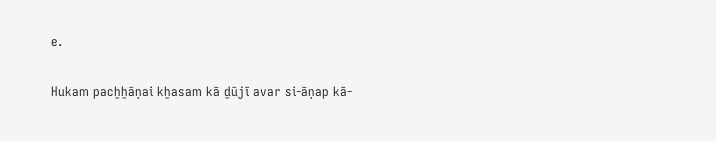e.

Hukam pacẖẖāṇai kẖasam kā ḏūjī avar si-āṇap kā-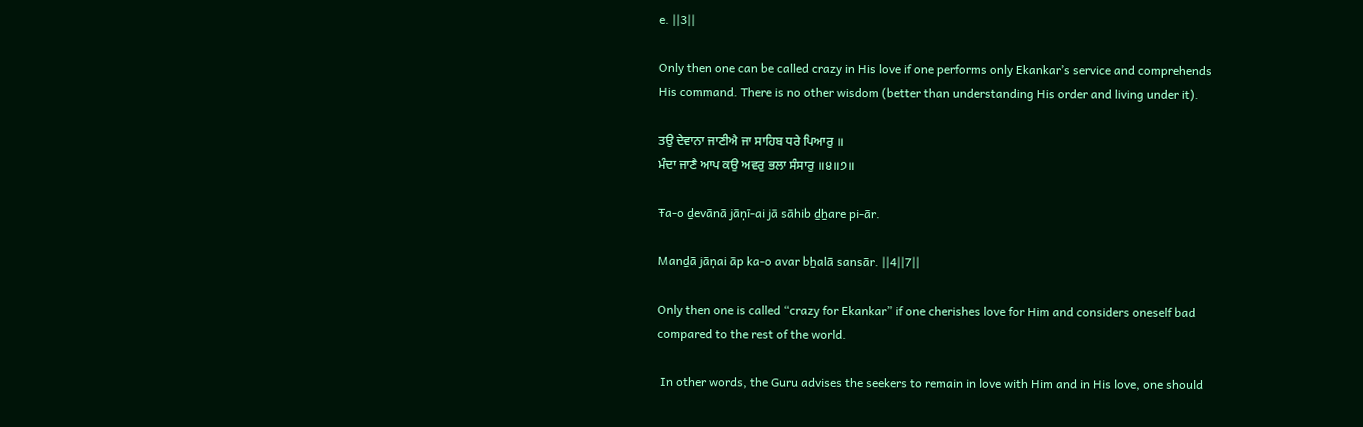e. ||3||

Only then one can be called crazy in His love if one performs only Ekankar’s service and comprehends His command. There is no other wisdom (better than understanding His order and living under it).

ਤਉ ਦੇਵਾਨਾ ਜਾਣੀਐ ਜਾ ਸਾਹਿਬ ਧਰੇ ਪਿਆਰੁ ॥
ਮੰਦਾ ਜਾਣੈ ਆਪ ਕਉ ਅਵਰੁ ਭਲਾ ਸੰਸਾਰੁ ॥੪॥੭॥

Ŧa-o ḏevānā jāṇī-ai jā sāhib ḏẖare pi-ār.

Manḏā jāṇai āp ka-o avar bẖalā sansār. ||4||7||

Only then one is called “crazy for Ekankar” if one cherishes love for Him and considers oneself bad compared to the rest of the world.

 In other words, the Guru advises the seekers to remain in love with Him and in His love, one should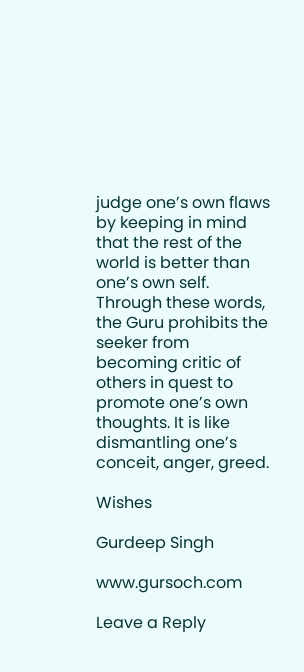judge one’s own flaws by keeping in mind that the rest of the world is better than one’s own self. Through these words, the Guru prohibits the seeker from becoming critic of others in quest to promote one’s own thoughts. It is like dismantling one’s conceit, anger, greed.

Wishes

Gurdeep Singh

www.gursoch.com

Leave a Reply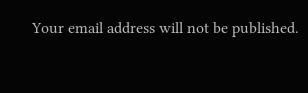Your email address will not be published.